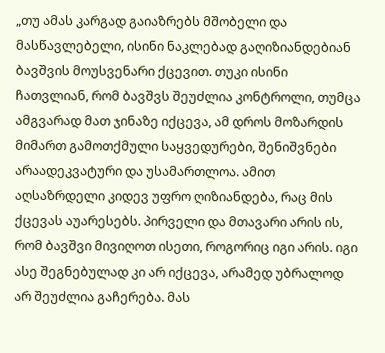„თუ ამას კარგად გაიაზრებს მშობელი და მასწავლებელი, ისინი ნაკლებად გაღიზიანდებიან ბავშვის მოუსვენარი ქცევით. თუკი ისინი ჩათვლიან, რომ ბავშვს შეუძლია კონტროლი, თუმცა ამგვარად მათ ჯინაზე იქცევა, ამ დროს მოზარდის მიმართ გამოთქმული საყვედურები, შენიშვნები არაადეკვატური და უსამართლოა. ამით აღსაზრდელი კიდევ უფრო ღიზიანდება, რაც მის ქცევას აუარესებს. პირველი და მთავარი არის ის, რომ ბავშვი მივიღოთ ისეთი, როგორიც იგი არის. იგი ასე შეგნებულად კი არ იქცევა, არამედ უბრალოდ არ შეუძლია გაჩერება. მას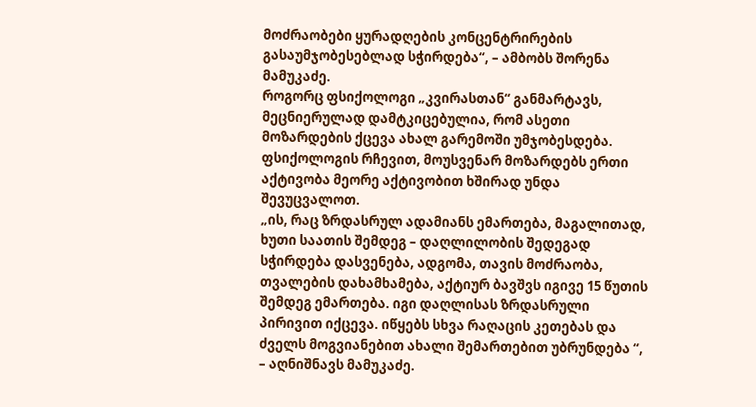მოძრაობები ყურადღების კონცენტრირების გასაუმჯობესებლად სჭირდება“, – ამბობს შორენა მამუკაძე.
როგორც ფსიქოლოგი „კვირასთან“ განმარტავს, მეცნიერულად დამტკიცებულია, რომ ასეთი მოზარდების ქცევა ახალ გარემოში უმჯობესდება. ფსიქოლოგის რჩევით, მოუსვენარ მოზარდებს ერთი აქტივობა მეორე აქტივობით ხშირად უნდა შევუცვალოთ.
„ის, რაც ზრდასრულ ადამიანს ემართება, მაგალითად, ხუთი საათის შემდეგ – დაღლილობის შედეგად სჭირდება დასვენება, ადგომა, თავის მოძრაობა, თვალების დახამხამება, აქტიურ ბავშვს იგივე 15 წუთის შემდეგ ემართება. იგი დაღლისას ზრდასრული პირივით იქცევა. იწყებს სხვა რაღაცის კეთებას და ძველს მოგვიანებით ახალი შემართებით უბრუნდება “, – აღნიშნავს მამუკაძე.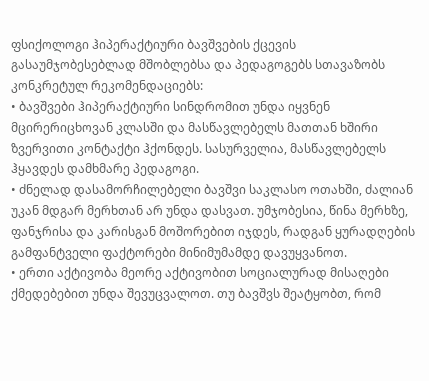ფსიქოლოგი ჰიპერაქტიური ბავშვების ქცევის გასაუმჯობესებლად მშობლებსა და პედაგოგებს სთავაზობს კონკრეტულ რეკომენდაციებს:
• ბავშვები ჰიპერაქტიური სინდრომით უნდა იყვნენ მცირერიცხოვან კლასში და მასწავლებელს მათთან ხშირი ზვერვითი კონტაქტი ჰქონდეს. სასურველია, მასწავლებელს ჰყავდეს დამხმარე პედაგოგი.
• ძნელად დასამორჩილებელი ბავშვი საკლასო ოთახში, ძალიან უკან მდგარ მერხთან არ უნდა დასვათ. უმჯობესია, წინა მერხზე, ფანჯრისა და კარისგან მოშორებით იჯდეს, რადგან ყურადღების გამფანტველი ფაქტორები მინიმუმამდე დავუყვანოთ.
• ერთი აქტივობა მეორე აქტივობით სოციალურად მისაღები ქმედებებით უნდა შევუცვალოთ. თუ ბავშვს შეატყობთ, რომ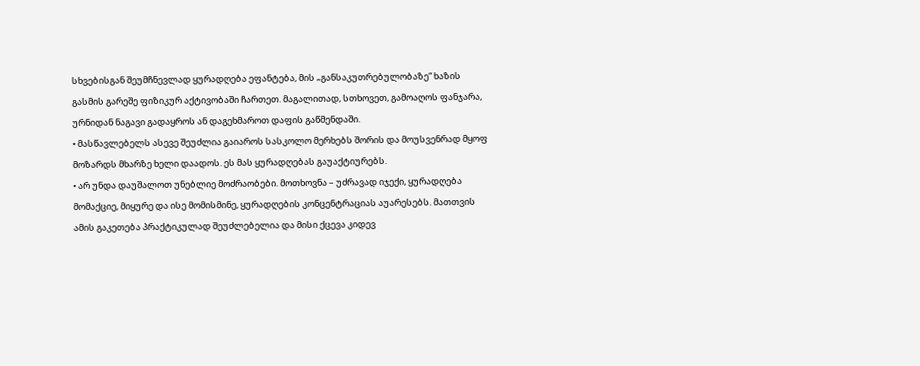სხვებისგან შეუმჩნევლად ყურადღება ეფანტება, მის „განსაკუთრებულობაზე“ ხაზის გასმის გარეშე ფიზიკურ აქტივობაში ჩართეთ. მაგალითად, სთხოვეთ, გამოაღოს ფანჯარა, ურნიდან ნაგავი გადაყროს ან დაგეხმაროთ დაფის გაწმენდაში.
• მასწავლებელს ასევე შეუძლია გაიაროს სასკოლო მერხებს შორის და მოუსვენრად მყოფ მოზარდს მხარზე ხელი დაადოს. ეს მას ყურადღებას გაუაქტიურებს.
• არ უნდა დაუშალოთ უნებლიე მოძრაობები. მოთხოვნა – უძრავად იჯექი, ყურადღება მომაქციე, მიყურე და ისე მომისმინე, ყურადღების კონცენტრაციას აუარესებს. მათთვის ამის გაკეთება პრაქტიკულად შეუძლებელია და მისი ქცევა კიდევ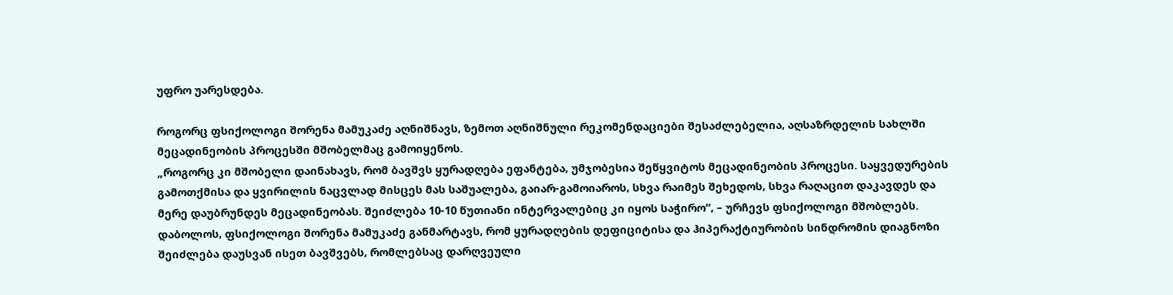უფრო უარესდება.

როგორც ფსიქოლოგი შორენა მამუკაძე აღნიშნავს, ზემოთ აღნიშნული რეკომენდაციები შესაძლებელია, აღსაზრდელის სახლში მეცადინეობის პროცესში მშობელმაც გამოიყენოს.
„როგორც კი მშობელი დაინახავს, რომ ბავშვს ყურადღება ეფანტება, უმჯობესია შეწყვიტოს მეცადინეობის პროცესი. საყვედურების გამოთქმისა და ყვირილის ნაცვლად მისცეს მას საშუალება, გაიარ-გამოიაროს, სხვა რაიმეს შეხედოს, სხვა რაღაცით დაკავდეს და მერე დაუბრუნდეს მეცადინეობას. შეიძლება 10-10 წუთიანი ინტერვალებიც კი იყოს საჭირო“, – ურჩევს ფსიქოლოგი მშობლებს.
დაბოლოს, ფსიქოლოგი შორენა მამუკაძე განმარტავს, რომ ყურადღების დეფიციტისა და ჰიპერაქტიურობის სინდრომის დიაგნოზი შეიძლება დაუსვან ისეთ ბავშვებს, რომლებსაც დარღვეული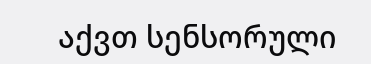აქვთ სენსორული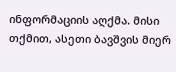ინფორმაციის აღქმა. მისი თქმით, ასეთი ბავშვის მიერ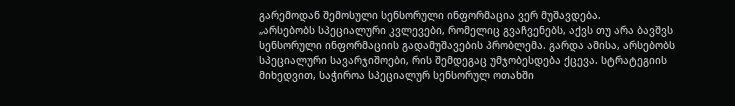გარემოდან შემოსული სენსორული ინფორმაცია ვერ მუშავდება.
„არსებობს სპეციალური კვლევები, რომელიც გვაჩვენებს, აქვს თუ არა ბავშვს სენსორული ინფორმაციის გადამუშავების პრობლემა. გარდა ამისა, არსებობს სპეციალური სავარჯიშოები, რის შემდეგაც უმჯობესდება ქცევა. სტრატეგიის მიხედვით, საჭიროა სპეციალურ სენსორულ ოთახში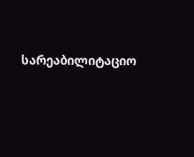სარეაბილიტაციო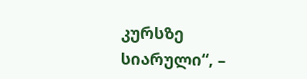კურსზე სიარული“, –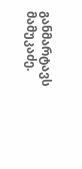განმარტავს მამუკაძე.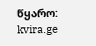წყარო: kvira.ge